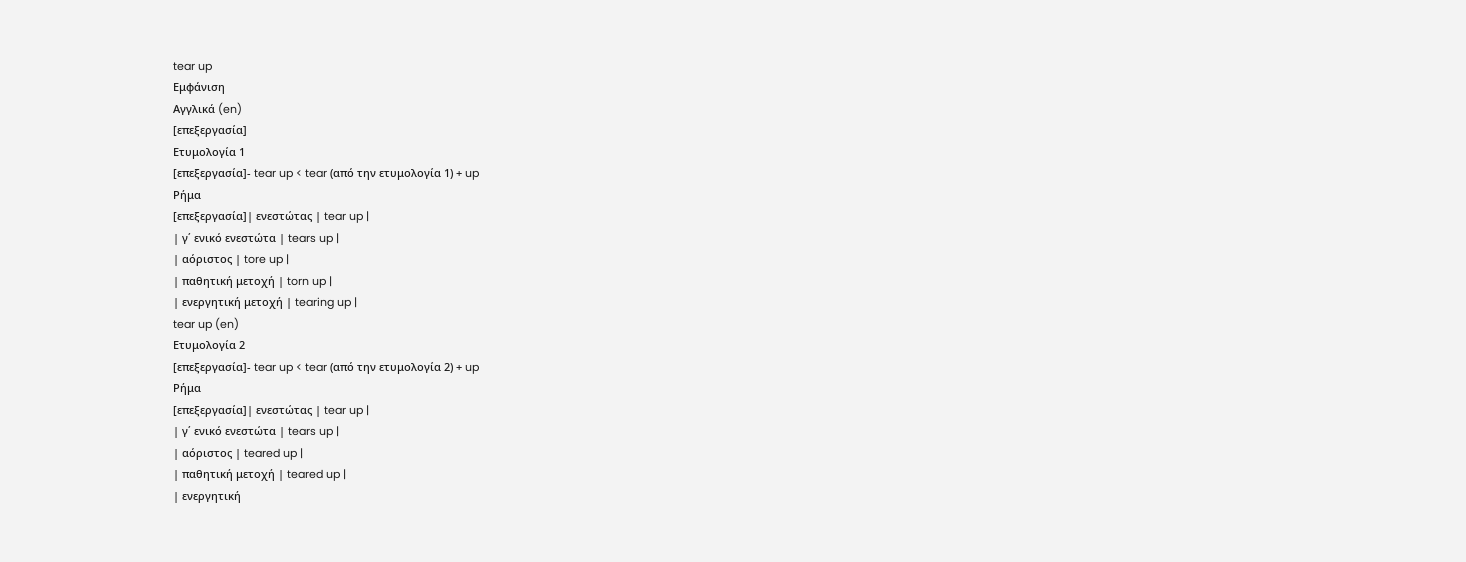tear up
Εμφάνιση
Αγγλικά (en)
[επεξεργασία]
Ετυμολογία 1
[επεξεργασία]- tear up < tear (από την ετυμολογία 1) + up
Ρήμα
[επεξεργασία]| ενεστώτας | tear up |
| γ΄ ενικό ενεστώτα | tears up |
| αόριστος | tore up |
| παθητική μετοχή | torn up |
| ενεργητική μετοχή | tearing up |
tear up (en)
Ετυμολογία 2
[επεξεργασία]- tear up < tear (από την ετυμολογία 2) + up
Ρήμα
[επεξεργασία]| ενεστώτας | tear up |
| γ΄ ενικό ενεστώτα | tears up |
| αόριστος | teared up |
| παθητική μετοχή | teared up |
| ενεργητική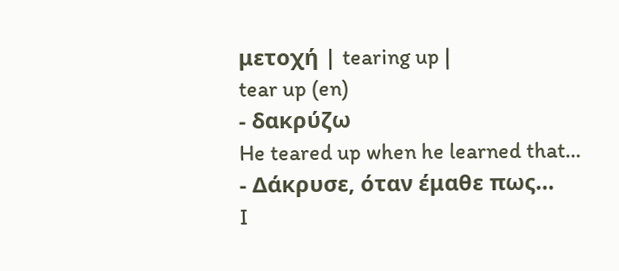μετοχή | tearing up |
tear up (en)
- δακρύζω
He teared up when he learned that…
- Δάκρυσε, όταν έμαθε πως…
I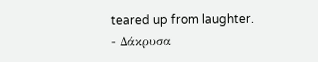teared up from laughter.
- Δάκρυσα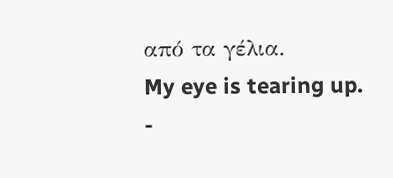από τα γέλια.
My eye is tearing up.
-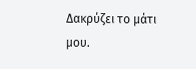Δακρύζει το μάτι μου.